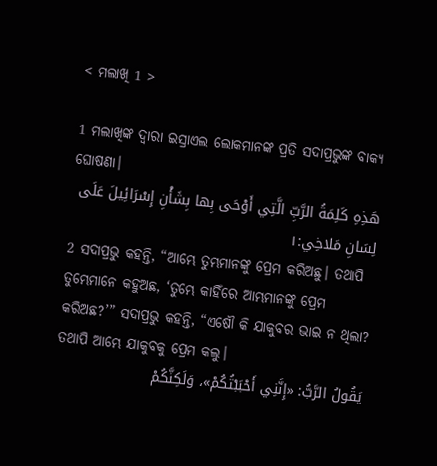< ମଲାଖି 1 >

1 ମଲାଖିଙ୍କ ଦ୍ୱାରା ଇସ୍ରାଏଲ ଲୋକମାନଙ୍କ ପ୍ରତି ସଦାପ୍ରଭୁଙ୍କ ବାକ୍ୟ ଘୋଷଣା।
هَذِهِ كَلِمَةُ الرَّبِّ الَّتِي أَوْحَى بِها بِشَأْنِ إِسْرَائِيلَ عَلَى لِسَانِ مَلاخِي:١
2 ସଦାପ୍ରଭୁ କହନ୍ତି, “ଆମ୍ଭେ ତୁମ୍ଭମାନଙ୍କୁ ପ୍ରେମ କରିଅଛୁ। ତଥାପି ତୁମ୍ଭେମାନେ କହୁଅଛ, ‘ତୁମ୍ଭେ କାହିଁରେ ଆମ୍ଭମାନଙ୍କୁ ପ୍ରେମ କରିଅଛ?’” ସଦାପ୍ରଭୁ କହନ୍ତି, “ଏଷୌ କି ଯାକୁବର ଭାଇ ନ ଥିଲା? ତଥାପି ଆମ୍ଭେ ଯାକୁବକୁ ପ୍ରେମ କଲୁ।
يَقُولُ الرَّبُّ: «إِنَّنِي أَحْبَبْتُكُمْ»، وَلَكِنَّكُمْ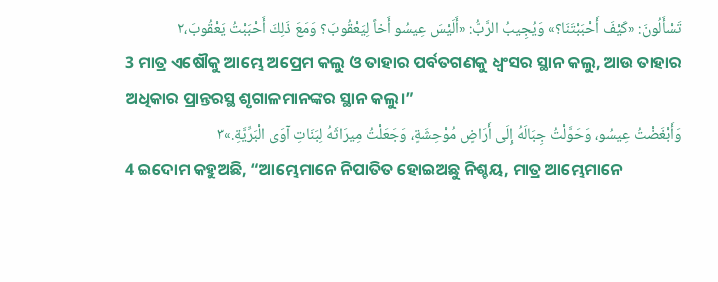تَسْأَلُونَ: «كَيْفَ أَحْبَبْتَنَا؟» وَيُجِيبُ الرَّبُّ: «أَلَيْسَ عِيسُو أَخاً لِيَعْقُوبَ؟ وَمَعَ ذَلِكَ أَحْبَبْتُ يَعْقُوبَ،٢
3 ମାତ୍ର ଏଷୌକୁ ଆମ୍ଭେ ଅପ୍ରେମ କଲୁ ଓ ତାହାର ପର୍ବତଗଣକୁ ଧ୍ୱଂସର ସ୍ଥାନ କଲୁ, ଆଉ ତାହାର ଅଧିକାର ପ୍ରାନ୍ତରସ୍ଥ ଶୃଗାଳମାନଙ୍କର ସ୍ଥାନ କଲୁ।”
وَأَبْغَضْتُ عِيسُو، وَحَوَّلْتُ جِبَالَهُ إِلَى أَرَاضٍ مُوْحِشَةٍ، وَجَعَلْتُ مِيرَاثَهُ لِبَنَاتِ آوَى الْبَرِّيَّةِ.»٣
4 ଇଦୋମ କହୁଅଛି, “ଆମ୍ଭେମାନେ ନିପାତିତ ହୋଇଅଛୁ ନିଶ୍ଚୟ, ମାତ୍ର ଆମ୍ଭେମାନେ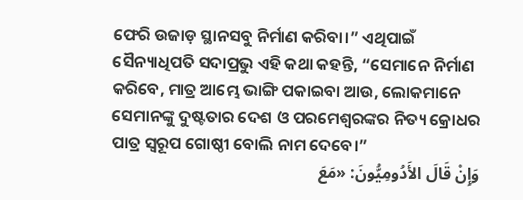ଫେରି ଉଜାଡ଼ ସ୍ଥାନସବୁ ନିର୍ମାଣ କରିବା।” ଏଥିପାଇଁ ସୈନ୍ୟାଧିପତି ସଦାପ୍ରଭୁ ଏହି କଥା କହନ୍ତି, “ସେମାନେ ନିର୍ମାଣ କରିବେ, ମାତ୍ର ଆମ୍ଭେ ଭାଙ୍ଗି ପକାଇବା ଆଉ, ଲୋକମାନେ ସେମାନଙ୍କୁ ଦୁଷ୍ଟତାର ଦେଶ ଓ ପରମେଶ୍ୱରଙ୍କର ନିତ୍ୟ କ୍ରୋଧର ପାତ୍ର ସ୍ୱରୂପ ଗୋଷ୍ଠୀ ବୋଲି ନାମ ଦେବେ।”
وَإِنْ قَالَ الأَدُومِيُّونَ: «مَعَ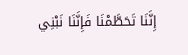إِنَّنَا تَحَطَّمْنَا فَإِنَّنَا نَبْنِي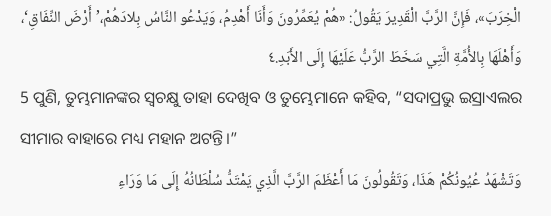الْخِرَبَ»، فَإِنَّ الرَّبَّ الْقَدِيرَ يَقُولُ: «هُمْ يُعَمِّرُونَ وَأَنَا أَهْدِمُ، وَيَدْعُو النَّاسُ بِلادَهُمْ،’أَرْضَ النِّفَاقِ‘، وَأَهْلَهَا بِالأُمَّةِ الَّتِي سَخَطَ الرَّبُّ عَلَيْهَا إِلَى الأَبَدِ.٤
5 ପୁଣି, ତୁମ୍ଭମାନଙ୍କର ସ୍ଵଚକ୍ଷୁ ତାହା ଦେଖିବ ଓ ତୁମ୍ଭେମାନେ କହିବ, “ସଦାପ୍ରଭୁ ଇସ୍ରାଏଲର ସୀମାର ବାହାରେ ମଧ୍ୟ ମହାନ ଅଟନ୍ତି।”
وَتَشْهَدُ عُيُونُكُمْ هَذَا، وَتَقُولُونَ مَا أَعْظَمَ الرَّبَّ الَّذِي يَمْتَدُّ سُلْطَانُهُ إِلَى مَا وَرَاءِ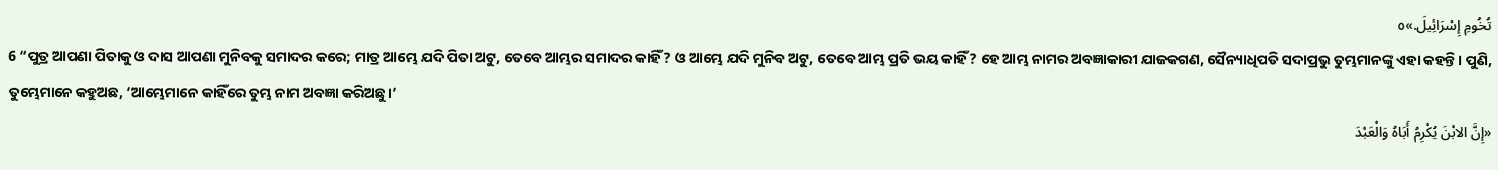تُخُومِ إِسْرَائِيلَ.»٥
6 “ପୁତ୍ର ଆପଣା ପିତାକୁ ଓ ଦାସ ଆପଣା ମୁନିବକୁ ସମାଦର କରେ; ମାତ୍ର ଆମ୍ଭେ ଯଦି ପିତା ଅଟୁ, ତେବେ ଆମ୍ଭର ସମାଦର କାହିଁ? ଓ ଆମ୍ଭେ ଯଦି ମୁନିବ ଅଟୁ, ତେବେ ଆମ୍ଭ ପ୍ରତି ଭୟ କାହିଁ? ହେ ଆମ୍ଭ ନାମର ଅବଜ୍ଞାକାରୀ ଯାଜକଗଣ, ସୈନ୍ୟାଧିପତି ସଦାପ୍ରଭୁ ତୁମ୍ଭମାନଙ୍କୁ ଏହା କହନ୍ତି। ପୁଣି, ତୁମ୍ଭେମାନେ କହୁଅଛ, ‘ଆମ୍ଭେମାନେ କାହିଁରେ ତୁମ୍ଭ ନାମ ଅବଜ୍ଞା କରିଅଛୁ।’
«إِنَّ الابْنَ يُكْرِمُ أَبَاهُ وَالْعَبْدَ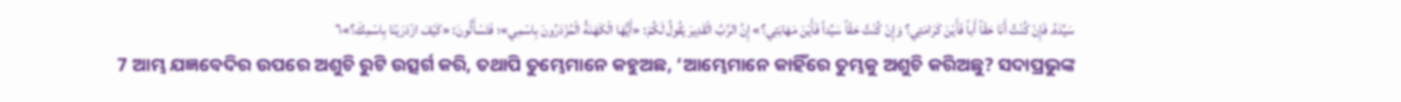سَيِّدَهُ. فَإِنْ كُنْتُ أَنَا حَقّاً أَباً فَأَيْنَ كَرَامَتِي؟ وَإِنْ كُنْتُ حَقّاً سَيِّداً فَأَيْنَ مَهَابَتِي؟» إِنَّ الرَّبَّ الْقَدِيرَ يَقُولُ لَكُمْ: «أَيُّهَا الْكَهَنَةُ الْمُزْدَرُونَ بِاسْمِي»؛ فَتَسْأَلُونَ: «كَيْفَ ازْدَرَيْنَا بِاسْمِكَ؟»٦
7 ଆମ୍ଭ ଯଜ୍ଞବେଦିର ଉପରେ ଅଶୁଚି ରୁଟି ଉତ୍ସର୍ଗ କରି, ତଥାପି ତୁମ୍ଭେମାନେ କହୁଅଛ, ‘ଆମ୍ଭେମାନେ କାହିଁରେ ତୁମ୍ଭକୁ ଅଶୁଚି କରିଅଛୁ? ସଦାପ୍ରଭୁଙ୍କ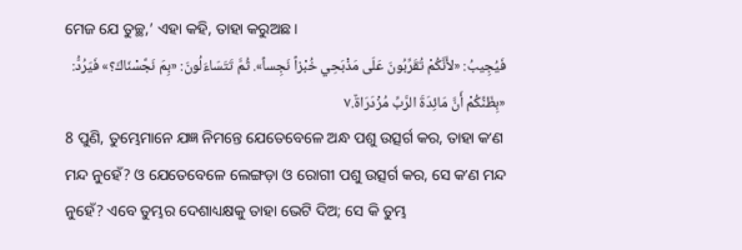ମେଜ ଯେ ତୁଚ୍ଛ,’ ଏହା କହି, ତାହା କରୁଅଛ।
فَيُجِيبُ: «لأَنَّكُمْ تُقَرِّبُونَ عَلَى مَذْبَحِي خُبْزاً نَجِساً». ثُمَّ تَتَسَاءَلُونَ: «بِمَ نَجَّسْنَاكَ؟» فَيَرُدُّ: «بِظَنِّكُمْ أَنَّ مَائِدَةَ الرَّبِّ مُزْدَرَاةٌ.٧
8 ପୁଣି, ତୁମ୍ଭେମାନେ ଯଜ୍ଞ ନିମନ୍ତେ ଯେତେବେଳେ ଅନ୍ଧ ପଶୁ ଉତ୍ସର୍ଗ କର, ତାହା କʼଣ ମନ୍ଦ ନୁହେଁ? ଓ ଯେତେବେଳେ ଲେଙ୍ଗଡ଼ା ଓ ରୋଗୀ ପଶୁ ଉତ୍ସର୍ଗ କର, ସେ କʼଣ ମନ୍ଦ ନୁହେଁ? ଏବେ ତୁମ୍ଭର ଦେଶାଧ୍ୟକ୍ଷକୁ ତାହା ଭେଟି ଦିଅ; ସେ କି ତୁମ୍ଭ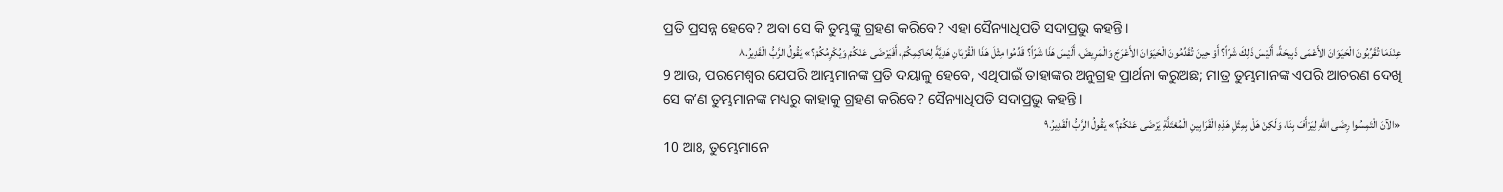ପ୍ରତି ପ୍ରସନ୍ନ ହେବେ? ଅବା ସେ କି ତୁମ୍ଭଙ୍କୁ ଗ୍ରହଣ କରିବେ? ଏହା ସୈନ୍ୟାଧିପତି ସଦାପ୍ରଭୁ କହନ୍ତି।
عِنْدَمَا تُقَرِّبُونَ الْحَيَوَانَ الأَعْمَى ذَبِيحَةً، أَلَيْسَ ذَلِكَ شَرّاً؟ أَوْ حِينَ تُقَدِّمُونَ الْحَيَوَانَ الأَعْرَجَ وَالْمَرِيضَ، أَلَيْسَ هَذَا شَرّاً؟ قَدِّمُوا مِثْلَ هَذَا الْقُرْبَانِ هَدِيَّةً لِحَاكِمِكُمْ، أَفَيَرْضَى عَنْكُمْ وَيُكْرِمُكُمْ؟» يَقُولُ الرَّبُّ الْقَدِيرُ.٨
9 ଆଉ, ପରମେଶ୍ୱର ଯେପରି ଆମ୍ଭମାନଙ୍କ ପ୍ରତି ଦୟାଳୁ ହେବେ, ଏଥିପାଇଁ ତାହାଙ୍କର ଅନୁଗ୍ରହ ପ୍ରାର୍ଥନା କରୁଅଛ; ମାତ୍ର ତୁମ୍ଭମାନଙ୍କ ଏପରି ଆଚରଣ ଦେଖି ସେ କʼଣ ତୁମ୍ଭମାନଙ୍କ ମଧ୍ୟରୁ କାହାକୁ ଗ୍ରହଣ କରିବେ? ସୈନ୍ୟାଧିପତି ସଦାପ୍ରଭୁ କହନ୍ତି।
«الآنَ الْتَمِسُوا رِضَى اللهِ لِيَرْأَفَ بِنَا، وَلَكِنْ هَلْ بِمِثْلِ هَذِهِ الْقَرَابِينِ الْمُعْتَلَّةِ يَرْضَى عَنْكُمْ؟» يَقُولُ الرَّبُّ الْقَدِيرُ.٩
10 ଆଃ, ତୁମ୍ଭେମାନେ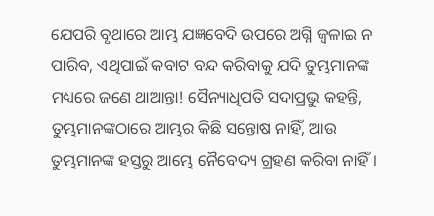ଯେପରି ବୃଥାରେ ଆମ୍ଭ ଯଜ୍ଞବେଦି ଉପରେ ଅଗ୍ନି ଜ୍ୱଳାଇ ନ ପାରିବ, ଏଥିପାଇଁ କବାଟ ବନ୍ଦ କରିବାକୁ ଯଦି ତୁମ୍ଭମାନଙ୍କ ମଧ୍ୟରେ ଜଣେ ଥାଆନ୍ତା! ସୈନ୍ୟାଧିପତି ସଦାପ୍ରଭୁ କହନ୍ତି, ତୁମ୍ଭମାନଙ୍କଠାରେ ଆମ୍ଭର କିଛି ସନ୍ତୋଷ ନାହିଁ, ଆଉ ତୁମ୍ଭମାନଙ୍କ ହସ୍ତରୁ ଆମ୍ଭେ ନୈବେଦ୍ୟ ଗ୍ରହଣ କରିବା ନାହିଁ।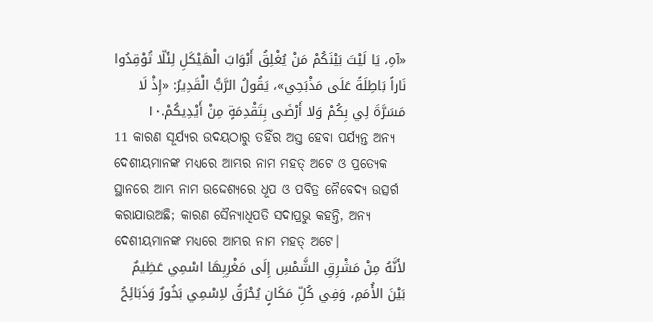«آهِ، يَا لَيْتَ بَيْنَكُمْ مَنْ يُغْلِقُ أَبْوَابَ الْهَيْكَلِ لِئَلّا تُوْقِدُوا نَاراً بَاطِلَةً عَلَى مَذْبَحِي»، يَقُولُ الرَّبُّ الْقَدِيرُ: «إِذْ لَا مَسَرَّةَ لِي بِكُمْ وَلا أَرْضَى بِتَقْدِمَةٍ مِنْ أَيْدِيكُمْ.١٠
11 କାରଣ ସୂର୍ଯ୍ୟର ଉଦୟଠାରୁ ତହିଁର ଅସ୍ତ ହେବା ପର୍ଯ୍ୟନ୍ତ ଅନ୍ୟ ଦେଶୀୟମାନଙ୍କ ମଧ୍ୟରେ ଆମ୍ଭର ନାମ ମହତ୍ ଅଟେ ଓ ପ୍ରତ୍ୟେକ ସ୍ଥାନରେ ଆମ୍ଭ ନାମ ଉଦ୍ଦେଶ୍ୟରେ ଧୂପ ଓ ପବିତ୍ର ନୈବେଦ୍ୟ ଉତ୍ସର୍ଗ କରାଯାଉଅଛି; କାରଣ ସୈନ୍ୟାଧିପତି ସଦାପ୍ରଭୁ କହନ୍ତି, ଅନ୍ୟ ଦେଶୀୟମାନଙ୍କ ମଧ୍ୟରେ ଆମ୍ଭର ନାମ ମହତ୍ ଅଟେ।
لأَنَّهُ مِنْ مَشْرِقِ الشَّمْسِ إِلَى مَغْرِبِهَا اسْمِي عَظِيمٌ بَيْنَ الأُمَمِ، وَفِي كُلِّ مَكَانٍ يُحْرَقُ لاِسْمِي بَخُورٌ وَذَبَائِحُ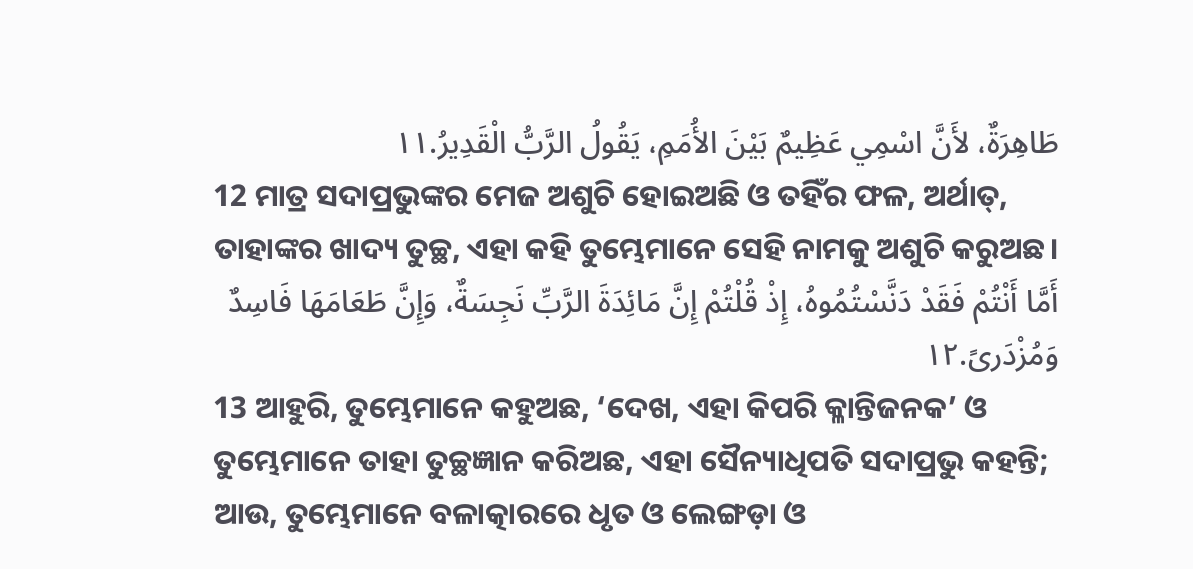طَاهِرَةٌ، لأَنَّ اسْمِي عَظِيمٌ بَيْنَ الأُمَمِ، يَقُولُ الرَّبُّ الْقَدِيرُ.١١
12 ମାତ୍ର ସଦାପ୍ରଭୁଙ୍କର ମେଜ ଅଶୁଚି ହୋଇଅଛି ଓ ତହିଁର ଫଳ, ଅର୍ଥାତ୍‍, ତାହାଙ୍କର ଖାଦ୍ୟ ତୁଚ୍ଛ, ଏହା କହି ତୁମ୍ଭେମାନେ ସେହି ନାମକୁ ଅଶୁଚି କରୁଅଛ।
أَمَّا أَنْتُمْ فَقَدْ دَنَّسْتُمُوهُ، إِذْ قُلْتُمْ إِنَّ مَائِدَةَ الرَّبِّ نَجِسَةٌ، وَإِنَّ طَعَامَهَا فَاسِدٌ وَمُزْدَرىً.١٢
13 ଆହୁରି, ତୁମ୍ଭେମାନେ କହୁଅଛ, ‘ଦେଖ, ଏହା କିପରି କ୍ଳାନ୍ତିଜନକ’ ଓ ତୁମ୍ଭେମାନେ ତାହା ତୁଚ୍ଛଜ୍ଞାନ କରିଅଛ, ଏହା ସୈନ୍ୟାଧିପତି ସଦାପ୍ରଭୁ କହନ୍ତି; ଆଉ, ତୁମ୍ଭେମାନେ ବଳାତ୍କାରରେ ଧୃତ ଓ ଲେଙ୍ଗଡ଼ା ଓ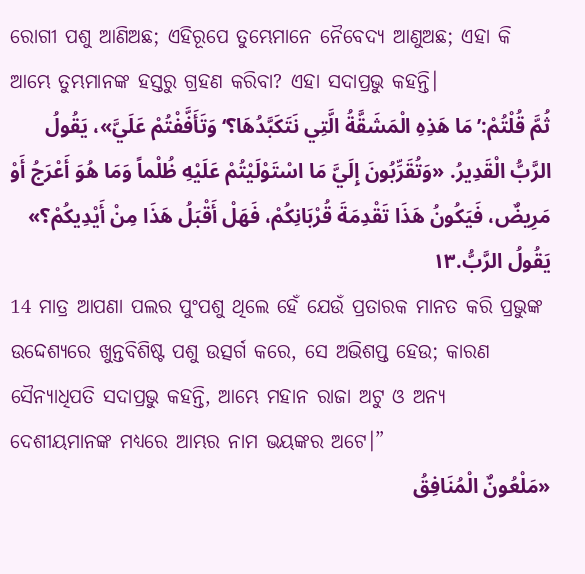ରୋଗୀ ପଶୁ ଆଣିଅଛ; ଏହିରୂପେ ତୁମ୍ଭେମାନେ ନୈବେଦ୍ୟ ଆଣୁଅଛ; ଏହା କି ଆମ୍ଭେ ତୁମ୍ଭମାନଙ୍କ ହସ୍ତରୁ ଗ୍ରହଣ କରିବା? ଏହା ସଦାପ୍ରଭୁ କହନ୍ତି।
ثُمَّ قُلْتُمْ:’مَا هَذِهِ الْمَشَقَّةُ الَّتِي نَتَكَبَّدُهَا؟‘وَتَأَفَّفْتُمْ عَلَيَّ»، يَقُولُ الرَّبُّ الْقَدِيرُ. «وَتُقَرِّبُونَ إِلَيَّ مَا اسْتَوْلَيْتُمْ عَلَيْهِ ظُلْماً وَمَا هُوَ أَعْرَجُ أَوْ مَرِيضٌ، فَيَكُونُ هَذَا تَقْدِمَةَ قُرْبَانِكُمْ، فَهَلْ أَقْبَلُ هَذَا مِنْ أَيْدِيكُمْ؟» يَقُولُ الرَّبُّ.١٣
14 ମାତ୍ର ଆପଣା ପଲର ପୁଂପଶୁ ଥିଲେ ହେଁ ଯେଉଁ ପ୍ରତାରକ ମାନତ କରି ପ୍ରଭୁଙ୍କ ଉଦ୍ଦେଶ୍ୟରେ ଖୁନ୍ତବିଶିଷ୍ଟ ପଶୁ ଉତ୍ସର୍ଗ କରେ, ସେ ଅଭିଶପ୍ତ ହେଉ; କାରଣ ସୈନ୍ୟାଧିପତି ସଦାପ୍ରଭୁ କହନ୍ତି, ଆମ୍ଭେ ମହାନ ରାଜା ଅଟୁ ଓ ଅନ୍ୟ ଦେଶୀୟମାନଙ୍କ ମଧ୍ୟରେ ଆମ୍ଭର ନାମ ଭୟଙ୍କର ଅଟେ।”
«مَلْعُونٌ الْمُنَافِقُ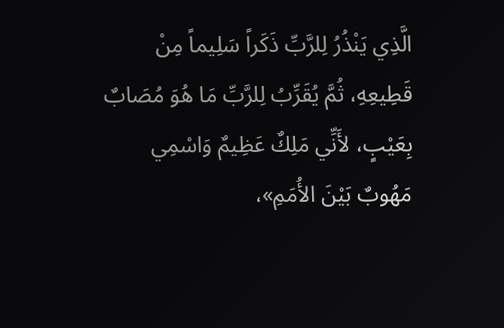الَّذِي يَنْذُرُ لِلرَّبِّ ذَكَراً سَلِيماً مِنْ قَطِيعِهِ، ثُمَّ يُقَرِّبُ لِلرَّبِّ مَا هُوَ مُصَابٌ بِعَيْبٍ، لأَنِّي مَلِكٌ عَظِيمٌ وَاسْمِي مَهُوبٌ بَيْنَ الأُمَمِ»،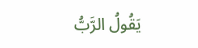يَقُولُ الرَّبُّ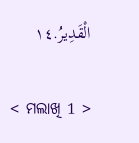الْقَدِيرُ.١٤

< ମଲାଖି 1 >